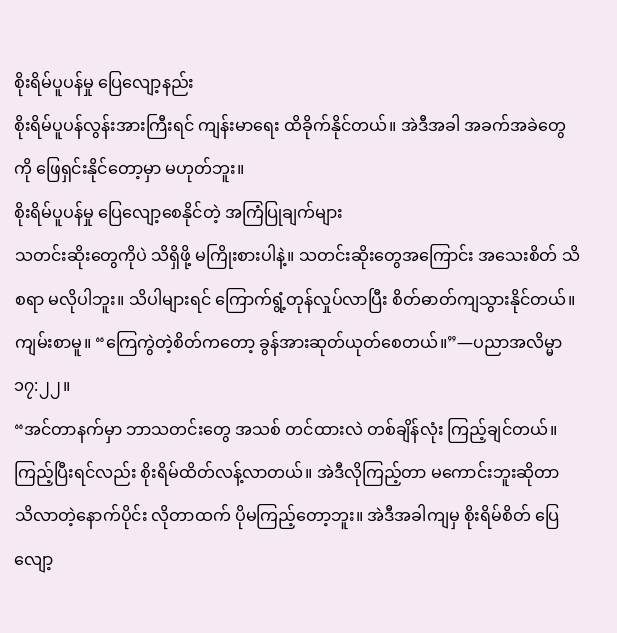စိုးရိမ်ပူပန်မှု ပြေလျော့နည်း
စိုးရိမ်ပူပန်လွန်းအားကြီးရင် ကျန်းမာရေး ထိခိုက်နိုင်တယ်။ အဲဒီအခါ အခက်အခဲတွေကို ဖြေရှင်းနိုင်တော့မှာ မဟုတ်ဘူး။
စိုးရိမ်ပူပန်မှု ပြေလျော့စေနိုင်တဲ့ အကြံပြုချက်များ
သတင်းဆိုးတွေကိုပဲ သိရှိဖို့ မကြိုးစားပါနဲ့။ သတင်းဆိုးတွေအကြောင်း အသေးစိတ် သိစရာ မလိုပါဘူး။ သိပါများရင် ကြောက်ရွံ့တုန်လှုပ်လာပြီး စိတ်ဓာတ်ကျသွားနိုင်တယ်။
ကျမ်းစာမူ။ “ကြေကွဲတဲ့စိတ်ကတော့ ခွန်အားဆုတ်ယုတ်စေတယ်။”—ပညာအလိမ္မာ ၁၇:၂၂။
“အင်တာနက်မှာ ဘာသတင်းတွေ အသစ် တင်ထားလဲ တစ်ချိန်လုံး ကြည့်ချင်တယ်။ ကြည့်ပြီးရင်လည်း စိုးရိမ်ထိတ်လန့်လာတယ်။ အဲဒီလိုကြည့်တာ မကောင်းဘူးဆိုတာ သိလာတဲ့နောက်ပိုင်း လိုတာထက် ပိုမကြည့်တော့ဘူး။ အဲဒီအခါကျမှ စိုးရိမ်စိတ် ပြေလျော့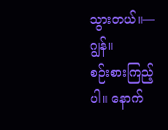သွားတယ်။—ဂျွန်။
စဉ်းစားကြည့်ပါ။ နောက်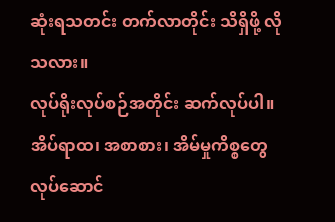ဆုံးရသတင်း တက်လာတိုင်း သိရှိဖို့ လိုသလား။
လုပ်ရိုးလုပ်စဉ်အတိုင်း ဆက်လုပ်ပါ။ အိပ်ရာထ၊ အစာစား၊ အိမ်မှုကိစ္စတွေ လုပ်ဆောင်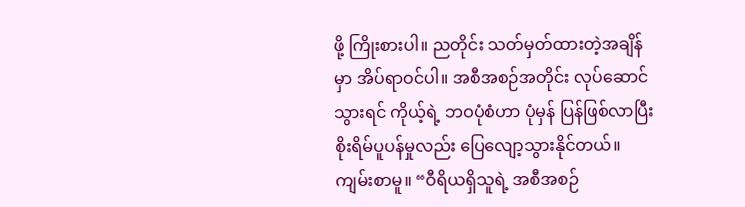ဖို့ ကြိုးစားပါ။ ညတိုင်း သတ်မှတ်ထားတဲ့အချိန်မှာ အိပ်ရာဝင်ပါ။ အစီအစဉ်အတိုင်း လုပ်ဆောင်သွားရင် ကိုယ့်ရဲ့ ဘဝပုံစံဟာ ပုံမှန် ပြန်ဖြစ်လာပြီး စိုးရိမ်ပူပန်မှုလည်း ပြေလျော့သွားနိုင်တယ်။
ကျမ်းစာမူ။ “ဝီရိယရှိသူရဲ့ အစီအစဉ်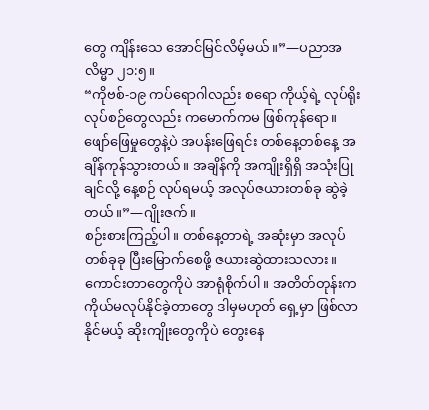တွေ ကျိန်းသေ အောင်မြင်လိမ့်မယ်။”—ပညာအလိမ္မာ ၂၁:၅။
“ကိုဗစ်-၁၉ ကပ်ရောဂါလည်း စရော ကိုယ့်ရဲ့ လုပ်ရိုးလုပ်စဉ်တွေလည်း ကမောက်ကမ ဖြစ်ကုန်ရော။ ဖျော်ဖြေမှုတွေနဲ့ပဲ အပန်းဖြေရင်း တစ်နေ့တစ်နေ့ အချိန်ကုန်သွားတယ်။ အချိန်ကို အကျိုးရှိရှိ အသုံးပြုချင်လို့ နေ့စဉ် လုပ်ရမယ့် အလုပ်ဇယားတစ်ခု ဆွဲခဲ့တယ်။”—ဂျိုးဇက်။
စဉ်းစားကြည့်ပါ။ တစ်နေ့တာရဲ့ အဆုံးမှာ အလုပ်တစ်ခုခု ပြီးမြောက်စေဖို့ ဇယားဆွဲထားသလား။
ကောင်းတာတွေကိုပဲ အာရုံစိုက်ပါ။ အတိတ်တုန်းက ကိုယ်မလုပ်နိုင်ခဲ့တာတွေ ဒါမှမဟုတ် ရှေ့မှာ ဖြစ်လာနိုင်မယ့် ဆိုးကျိုးတွေကိုပဲ တွေးနေ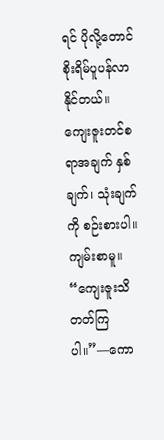ရင် ပိုလို့တောင် စိုးရိမ်ပူပန်လာနိုင်တယ်။ ကျေးဇူးတင်စရာအချက် နှစ်ချက်၊ သုံးချက်ကို စဉ်းစားပါ။
ကျမ်းစာမူ။ “ကျေးဇူးသိတတ်ကြပါ။”—ကော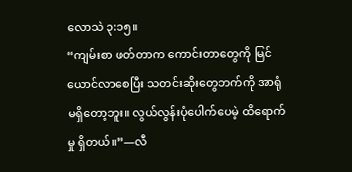လောသဲ ၃:၁၅။
“ကျမ်းစာ ဖတ်တာက ကောင်းတာတွေကို မြင်ယောင်လာစေပြီး သတင်းဆိုးတွေဘက်ကို အာရုံ မရှိတော့ဘူး။ လွယ်လွန်းပုံပေါက်ပေမဲ့ ထိရောက်မှု ရှိတယ်။”—လီ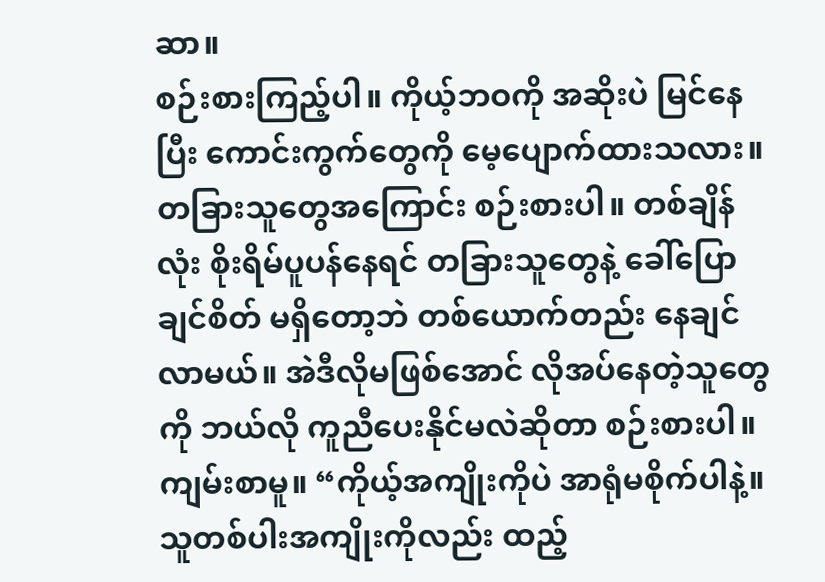ဆာ။
စဉ်းစားကြည့်ပါ။ ကိုယ့်ဘဝကို အဆိုးပဲ မြင်နေပြီး ကောင်းကွက်တွေကို မေ့ပျောက်ထားသလား။
တခြားသူတွေအကြောင်း စဉ်းစားပါ။ တစ်ချိန်လုံး စိုးရိမ်ပူပန်နေရင် တခြားသူတွေနဲ့ ခေါ်ပြောချင်စိတ် မရှိတော့ဘဲ တစ်ယောက်တည်း နေချင်လာမယ်။ အဲဒီလိုမဖြစ်အောင် လိုအပ်နေတဲ့သူတွေကို ဘယ်လို ကူညီပေးနိုင်မလဲဆိုတာ စဉ်းစားပါ။
ကျမ်းစာမူ။ “ကိုယ့်အကျိုးကိုပဲ အာရုံမစိုက်ပါနဲ့။ သူတစ်ပါးအကျိုးကိုလည်း ထည့်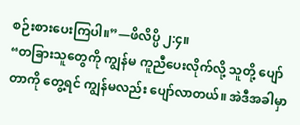စဉ်းစားပေးကြပါ။”—ဖိလိပ္ပိ ၂:၄။
“တခြားသူတွေကို ကျွန်မ ကူညီပေးလိုက်လို့ သူတို့ ပျော်တာကို တွေ့ရင် ကျွန်မလည်း ပျော်လာတယ်။ အဲဒီအခါမှာ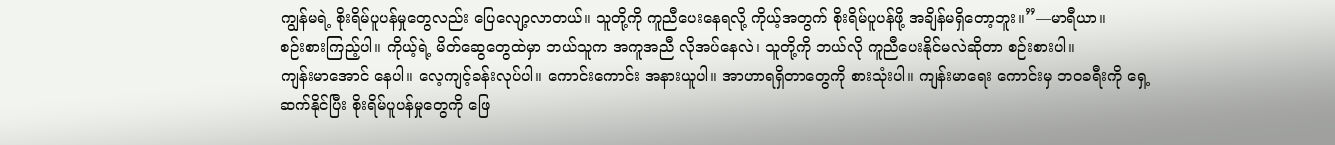ကျွန်မရဲ့ စိုးရိမ်ပူပန်မှုတွေလည်း ပြေလျော့လာတယ်။ သူတို့ကို ကူညီပေးနေရလို့ ကိုယ့်အတွက် စိုးရိမ်ပူပန်ဖို့ အချိန်မရှိတော့ဘူး။”—မာရီယာ။
စဉ်းစားကြည့်ပါ။ ကိုယ့်ရဲ့ မိတ်ဆွေတွေထဲမှာ ဘယ်သူက အကူအညီ လိုအပ်နေလဲ၊ သူတို့ကို ဘယ်လို ကူညီပေးနိုင်မလဲဆိုတာ စဉ်းစားပါ။
ကျန်းမာအောင် နေပါ။ လေ့ကျင့်ခန်းလုပ်ပါ။ ကောင်းကောင်း အနားယူပါ။ အာဟာရရှိတာတွေကို စားသုံးပါ။ ကျန်းမာရေး ကောင်းမှ ဘဝခရီးကို ရှေ့ဆက်နိုင်ပြီး စိုးရိမ်ပူပန်မှုတွေကို ဖြေ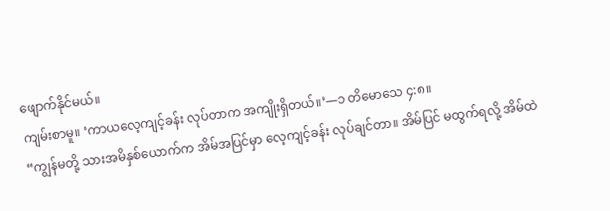ဖျောက်နိုင်မယ်။
ကျမ်းစာမူ။ ‘ကာယလေ့ကျင့်ခန်း လုပ်တာက အကျိုးရှိတယ်။’—၁ တိမောသေ ၄:၈။
“ကျွန်မတို့ သားအမိနှစ်ယောက်က အိမ်အပြင်မှာ လေ့ကျင့်ခန်း လုပ်ချင်တာ။ အိမ်ပြင် မထွက်ရလို့ အိမ်ထဲ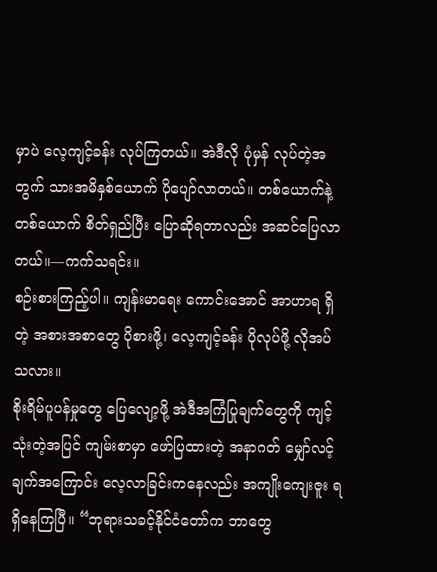မှာပဲ လေ့ကျင့်ခန်း လုပ်ကြတယ်။ အဲဒီလို ပုံမှန် လုပ်တဲ့အတွက် သားအမိနှစ်ယောက် ပိုပျော်လာတယ်။ တစ်ယောက်နဲ့ တစ်ယောက် စိတ်ရှည်ပြီး ပြောဆိုရတာလည်း အဆင်ပြေလာတယ်။—ကက်သရင်း။
စဉ်းစားကြည့်ပါ။ ကျန်းမာရေး ကောင်းအောင် အာဟာရ ရှိတဲ့ အစားအစာတွေ ပိုစားဖို့၊ လေ့ကျင့်ခန်း ပိုလုပ်ဖို့ လိုအပ်သလား။
စိုးရိမ်ပူပန်မှုတွေ ပြေလျော့ဖို့ အဲဒီအကြံပြုချက်တွေကို ကျင့်သုံးတဲ့အပြင် ကျမ်းစာမှာ ဖော်ပြထားတဲ့ အနာဂတ် မျှော်လင့်ချက်အကြောင်း လေ့လာခြင်းကနေလည်း အကျိုးကျေးဇူး ရရှိနေကြပြီ။ “ဘုရားသခင့်နိုင်ငံတော်က ဘာတွေ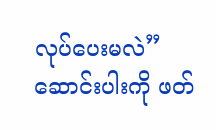လုပ်ပေးမလဲ” ဆောင်းပါးကို ဖတ်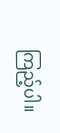ကြည့်ပါ။